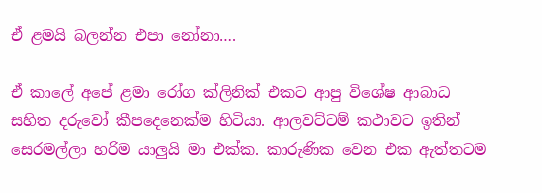ඒ ළමයි බලන්න එපා නෝනා….

ඒ කාලේ අපේ ළමා රෝග ක්ලිනික් එකට ආපු විශේෂ ආබාධ සහිත දරුවෝ කීපදෙනෙක්ම හිටියා. ආලවට්ටම් කථාවට ඉතින් සෙරමල්ලා හරිම යාලුයි මා එක්ක. කාරුණික වෙන එක ඇත්තටම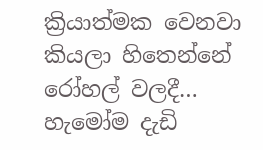ක්‍රියාත්මක වෙනවා කියලා හිතෙන්නේ රෝහල් වලදී… හැමෝම දැඩි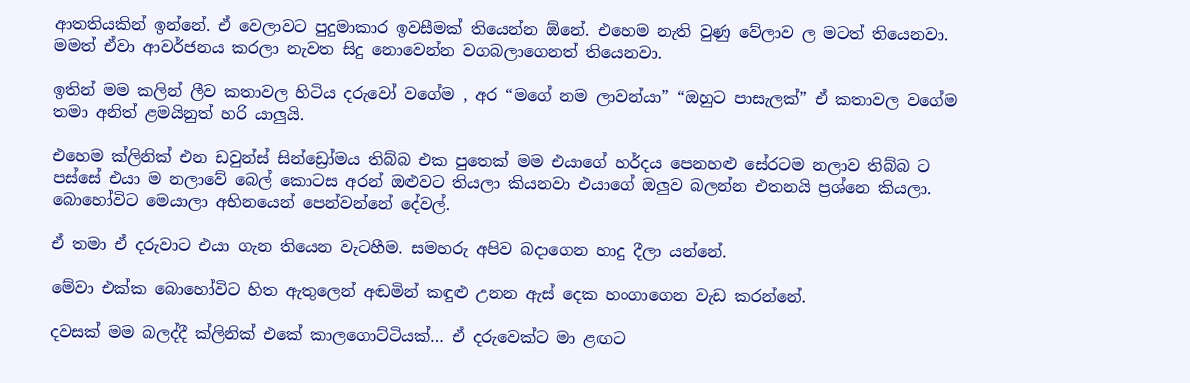ආතතියකින් ඉන්නේ. ඒ වෙලාවට පුදුමාකාර ඉවසීමක් තියෙන්න ඕනේ. එහෙම නැති වුණු වේලාව ල මටත් තියෙනවා. මමත් ඒවා ආවර්ජනය කරලා නැවත සිදු නොවෙන්න වගබලාගෙනත් තියෙනවා.

ඉතින් මම කලින් ලීව කතාවල හිටිය දරුවෝ වගේම , අර “මගේ නම ලාවන්යා” “ඔහුට පාසැලක්” ඒ කතාවල වගේම තමා අනිත් ළමයිනුත් හරි යාලුයි.

එහෙම ක්ලිනික් එන ඩවුන්ස් සින්ඩ්‍රෝමය තිබ්බ එක පුතෙක් මම එයාගේ හර්දය පෙනහළු සේරටම නලාව තිබ්බ ට පස්සේ එයා ම නලාවේ බෙල් කොටස අරන් ඔළුවට තියලා කියනවා එයාගේ ඔලුව බලන්න එතනයි ප්‍රශ්නෙ කියලා. බොහෝවිට මෙයාලා අභිනයෙන් පෙන්වන්නේ දේවල්.

ඒ තමා ඒ දරුවාට එයා ගැන තියෙන වැටහීම. සමහරු අපිව බදාගෙන හාදු දීලා යන්නේ.

මේවා එක්ක බොහෝවිට හිත ඇතුලෙන් අඬමින් කඳුළු උනන ඇස් දෙක හංගාගෙන වැඩ කරන්නේ.

දවසක් මම බලද්දී ක්ලිනික් එකේ කාලගොට්ටියක්… ඒ දරුවෙක්ට මා ළඟට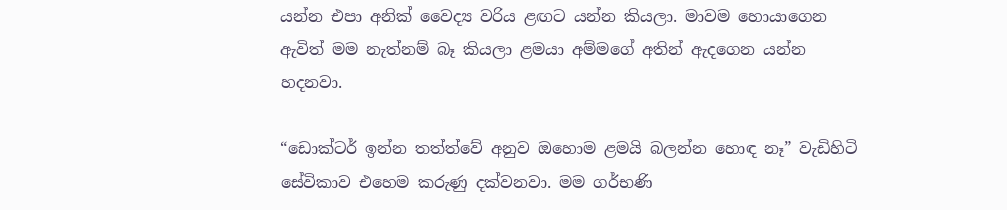යන්න එපා අනික් වෛද්‍ය වරිය ළඟට යන්න කියලා. මාවම හොයාගෙන ඇවිත් මම නැත්නම් බෑ කියලා ළමයා අම්මගේ අතින් ඇදගෙන යන්න හදනවා.

“ඩොක්ටර් ඉන්න තත්ත්වේ අනුව ඔහොම ළමයි බලන්න හොඳ නෑ” වැඩිහිටි සේවිකාව එහෙම කරුණු දක්වනවා. මම ගර්භණි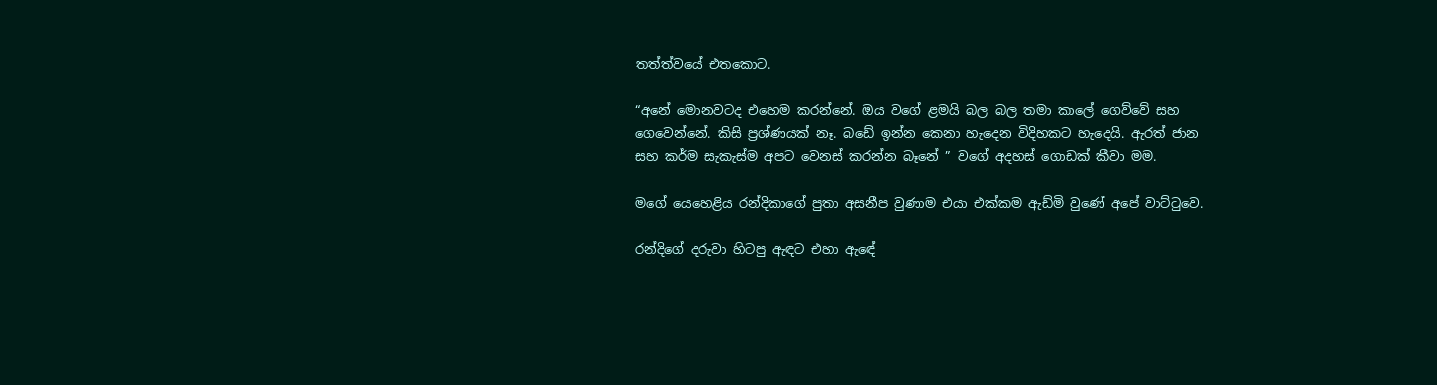තත්ත්වයේ එතකොට.

“අනේ මොනවටද එහෙම කරන්නේ. ඔය වගේ ළමයි බල බල තමා කාලේ ගෙව්වේ සහ ගෙවෙන්නේ. කිසි ප්‍රශ්ණයක් නෑ. බඩේ ඉන්න කෙනා හැදෙන විදිහකට හැදෙයි. ඇරත් ජාන සහ කර්ම සැකැස්ම අපට වෙනස් කරන්න බෑනේ ” වගේ අදහස් ගොඩක් කීවා මම.

මගේ යෙහෙළිය රන්දිකාගේ පුතා අසනීප වුණාම එයා එක්කම ඇඩ්මි වුණේ අපේ වාට්ටුවෙ.

රන්දිගේ දරුවා හිටපු ඇඳට එහා ඇඳේ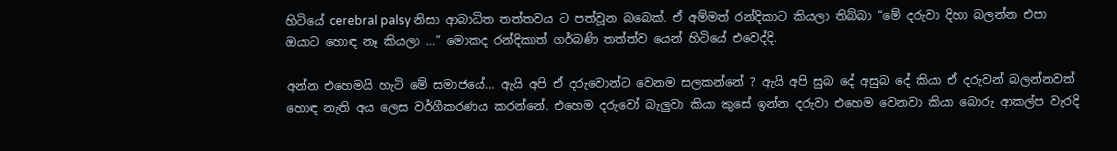හිටියේ cerebral palsy නිසා ආබාධිත තත්තවය ට පත්වූන බබෙක්. ඒ අම්මත් රන්දිකාට කියලා තිබ්බා “මේ දරුවා දිහා බලන්න එපා ඔයාට හොඳ නෑ කියලා …” මොකද රන්දිකාත් ගර්බණි තත්ත්ව යෙන් හිටියේ එවෙද්දි.

අන්න එහෙමයි හැටි මේ සමාජයේ… ඇයි අපි ඒ දරුවොන්ට වෙනම සලකන්නේ ? ඇයි අපි සුබ දේ අසුබ දේ කියා ඒ දරුවන් බලන්නවත් හොඳ නැති අය ලෙස වර්ගීකරණය කරන්නේ. එහෙම දරුවෝ බැලුවා කියා කුසේ ඉන්න දරුවා එහෙම වෙනවා කියා බොරු ආකල්ප වැරදි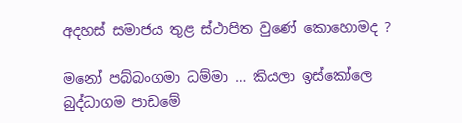අදහස් සමාජය තුළ ස්ථාපිත වුණේ කොහොමද ?

මනෝ පබ්බංගමා ධම්මා … කියලා ඉස්කෝලෙ බුද්ධාගම පාඩමේ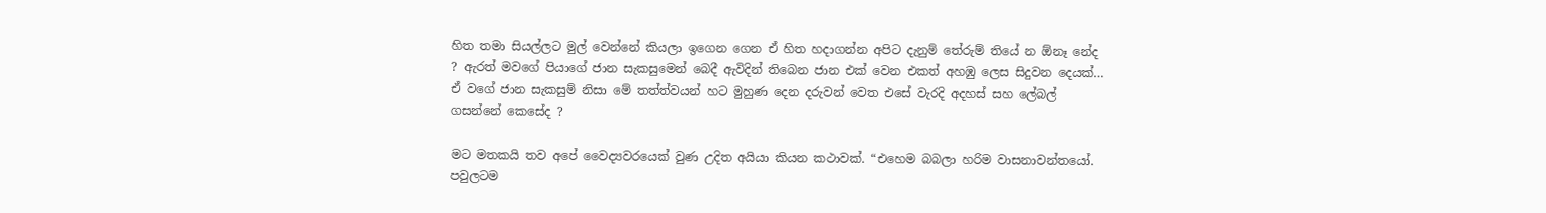හිත තමා සියල්ලට මුල් වෙන්නේ කියලා ඉගෙන ගෙන ඒ හිත හදාගන්න අපිට දැනුම් තේරුම් තියේ න ඕනෑ නේද ? ඇරත් මවගේ පියාගේ ජාන සැකසුමෙන් බෙදී ඇවිදින් තිබෙන ජාන එක් වෙන එකත් අහඹු ලෙස සිදුවන දෙයක්… ඒ වගේ ජාන සැකසුම් නිසා මේ තත්ත්වයන් හට මුහුණ දෙන දරුවන් වෙත එසේ වැරදි අදහස් සහ ලේබල් ගසන්නේ කෙසේද ?

මට මතකයි තව අපේ වෛද්‍යවරයෙක් වුණ උදිත අයියා කියන කථාවක්. “එහෙම බබලා හරිම වාසනාවන්තයෝ. පවුලටම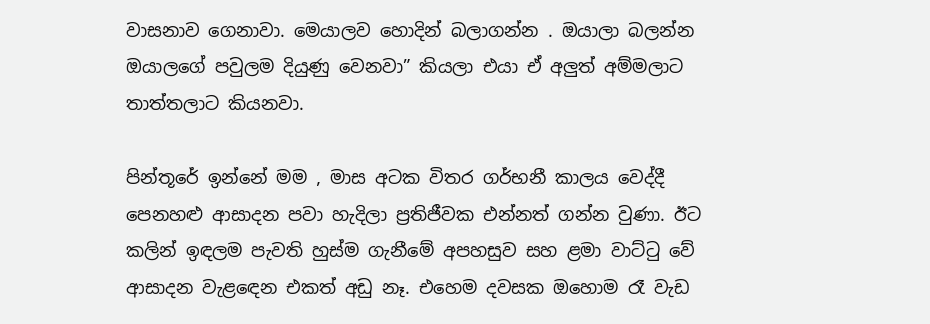වාසනාව ගෙනාවා. මෙයාලව හොදින් බලාගන්න . ඔයාලා බලන්න ඔයාලගේ පවුලම දියුණු වෙනවා” කියලා එයා ඒ අලුත් අම්මලාට තාත්තලාට කියනවා.

පින්තූරේ ඉන්නේ මම , මාස අටක විතර ගර්භනී කාලය වෙද්දී පෙනහළු ආසාදන පවා හැදිලා ප්‍රතිජීවක එන්නත් ගන්න වුණා. ඊට කලින් ඉඳලම පැවති හුස්ම ගැනීමේ අපහසුව සහ ළමා වාට්ටු වේ ආසාදන වැළඳෙන එකත් අඩු නෑ. එහෙම දවසක ඔහොම රෑ වැඩ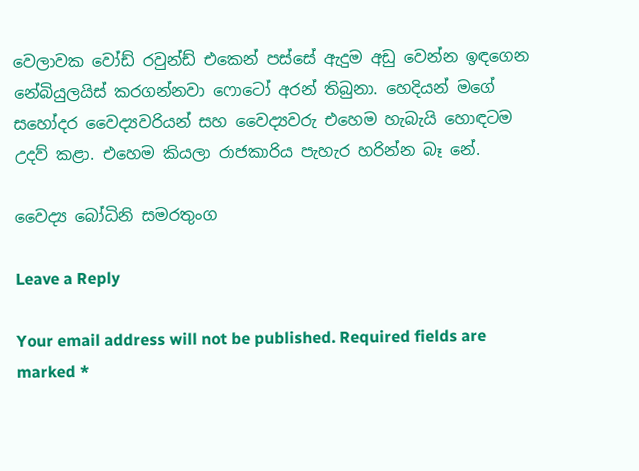වෙලාවක වෝඩ් රවුන්ඩ් එකෙන් පස්සේ ඇදුම අඩු වෙන්න ඉඳගෙන නේබියුලයිස් කරගන්නවා ෆොටෝ අරන් තිබුනා. හෙදියන් මගේ සහෝදර වෛද්‍යවරියන් සහ වෛද්‍යවරු එහෙම හැබැයි හොඳටම උදව් කළා. එහෙම කියලා රාජකාරිය පැහැර හරින්න බෑ නේ.

වෛද්‍ය බෝධිනි සමරතුංග

Leave a Reply

Your email address will not be published. Required fields are marked *